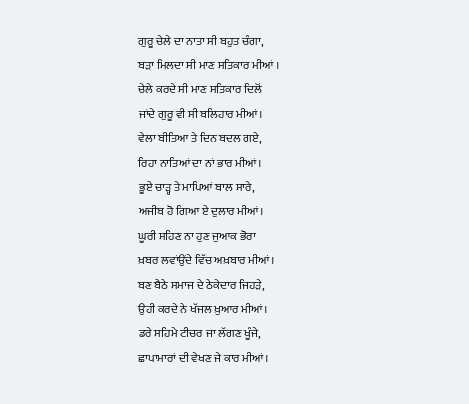ਗੁਰੂ ਚੇਲੇ ਦਾ ਨਾਤਾ ਸੀ ਬਹੁਤ ਚੰਗਾ,
ਬੜਾ ਮਿਲਦਾ ਸੀ ਮਾਣ ਸਤਿਕਾਰ ਮੀਆਂ ।
ਚੇਲੇ ਕਰਦੇ ਸੀ ਮਾਣ ਸਤਿਕਾਰ ਦਿਲੋਂ
ਜਾਂਦੇ ਗੁਰੂ ਵੀ ਸੀ ਬਲਿਹਾਰ ਮੀਆਂ।
ਵੇਲਾ ਬੀਤਿਆ ਤੇ ਦਿਨ ਬਦਲ ਗਏ,
ਰਿਹਾ ਨਾਤਿਆਂ ਦਾ ਨਾਂ ਭਾਰ ਮੀਆਂ।
ਭੂਏ ਚਾੜ੍ਹ ਤੇ ਮਾਪਿਆਂ ਬਾਲ ਸਾਰੇ,
ਅਜੀਬ ਹੋ ਗਿਆ ਏ ਦੁਲਾਰ ਮੀਆਂ।
ਘੂਰੀ ਸਹਿਣ ਨਾ ਹੁਣ ਜੁਆਕ ਭੋਰਾ
ਖ਼ਬਰ ਲਵਾਂਉਂਦੇ ਵਿੱਚ ਅਖ਼ਬਾਰ ਮੀਆਂ।
ਬਣ ਬੈਠੇ ਸਮਾਜ ਦੇ ਠੇਕੇਦਾਰ ਜਿਹੜੇ,
ਉਹੀ ਕਰਦੇ ਨੇ ਖੱਜਲ ਖ਼ੁਆਰ ਮੀਆਂ।
ਡਰੇ ਸਹਿਮੇ ਟੀਚਰ ਜਾ ਲੱਗਣ ਖੂੰਜੇ,
ਛਾਪਾਮਾਰਾਂ ਦੀ ਵੇਖਣ ਜੇ ਕਾਰ ਮੀਆਂ।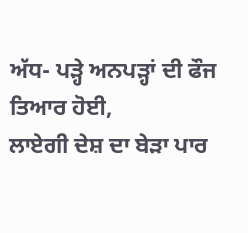ਅੱਧ- ਪੜ੍ਹੇ ਅਨਪੜ੍ਹਾਂ ਦੀ ਫੌਜ ਤਿਆਰ ਹੋਈ,
ਲਾਏਗੀ ਦੇਸ਼ ਦਾ ਬੇੜਾ ਪਾਰ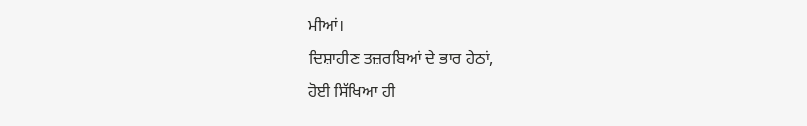ਮੀਆਂ।
ਦਿਸ਼ਾਹੀਣ ਤਜ਼ਰਬਿਆਂ ਦੇ ਭਾਰ ਹੇਠਾਂ,
ਹੋਈ ਸਿੱਖਿਆ ਹੀ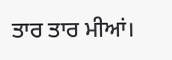ਤਾਰ ਤਾਰ ਮੀਆਂ।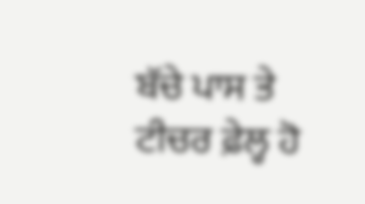ਬੱਚੇ ਪਾਸ ਤੇ ਟੀਚਰ ਫ਼ੇਲ੍ਹ ਹੋ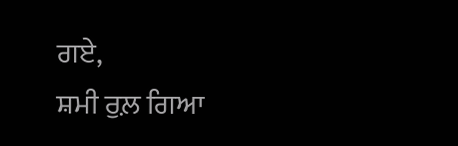ਗਏ,
ਸ਼ਮੀ ਰੁਲ਼ ਗਿਆ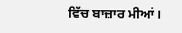ਵਿੱਚ ਬਾਜ਼ਾਰ ਮੀਆਂ।